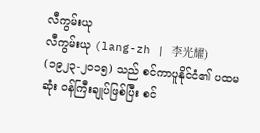လီကွမ်းယု
လီကွမ်းယု (lang-zh | 李光耀) (၁၉၂၃-၂၀၁၅) သည် စင်ကာပူနိုင်ငံ၏ ပထမဆုံး ဝန်ကြီးချုပ်ဖြစ်ပြီး စင်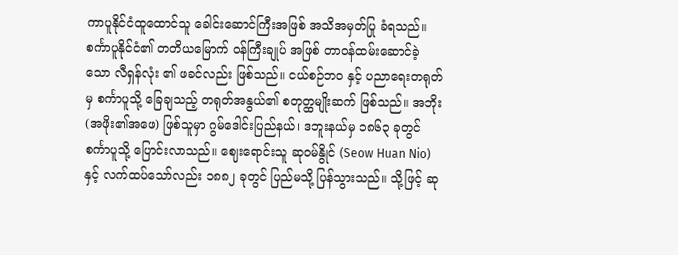ကာပူနိုင်ငံထူထောင်သူ ခေါင်းဆောင်ကြီးအဖြစ် အသိအမှတ်ပြု ခံရသည်။ စင်္ကာပူနိုင်ငံ၏ တတိယမြောက် ဝန်ကြီးချုပ် အဖြစ် တာဝန်ထမ်းဆောင်ခဲ့သော လီရှန်လုံး ၏ ဖခင်လည်း ဖြစ်သည်။ ငယ်စဉ်ဘဝ နှင့် ပညာရေးတရုတ်မှ စင်္ကာပူသို့ ခြေချသည့် တရုတ်အနွယ်၏ စတုတ္ထမျိုးဆက် ဖြစ်သည်။ အဘိုး (အဖိုး၏အဖေ) ဖြစ်သူမှာ ဂွမ်ဒေါင်းပြည်နယ်၊ ဒဘူးနယ်မှ ၁၈၆၃ ခုတွင် စင်္ကာပူသို့ ပြောင်းလာသည်။ ဈေးရောင်းသူ ဆုဝမ်နွိုင် (Seow Huan Nio) နှင့် လက်ထပ်သော်လည်း ၁၈၈၂ ခုတွင် ပြည်မသို့ ပြန်သွားသည်။ သို့ဖြင့် ဆု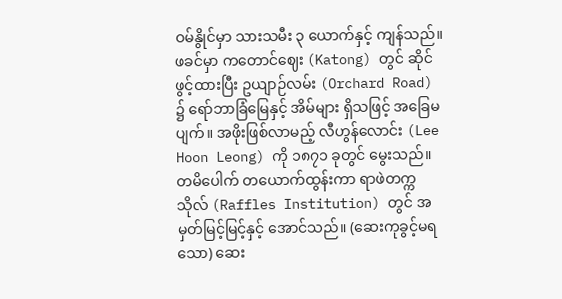ဝမ်နွိုင်မှာ သားသမီး ၃ ယောက်နှင့် ကျန်သည်။ ဖခင်မှာ ကတောင်ဈေး (Katong) တွင် ဆိုင်ဖွင့်ထားပြီး ဥယျာဉ်လမ်း (Orchard Road) ၌ ရော်ဘာခြံမြေနှင့် အိမ်များ ရှိသဖြင့် အခြေမပျက်။ အဖိုးဖြစ်လာမည့် လီဟွန်လောင်း (Lee Hoon Leong) ကို ၁၈၇၁ ခုတွင် မွေးသည်။ တမိပေါက် တယောက်ထွန်းကာ ရာဖဲတက္ကသိုလ် (Raffles Institution) တွင် အမှတ်မြင့်မြင့်နှင့် အောင်သည်။ (ဆေးကုခွင့်မရသော) ဆေး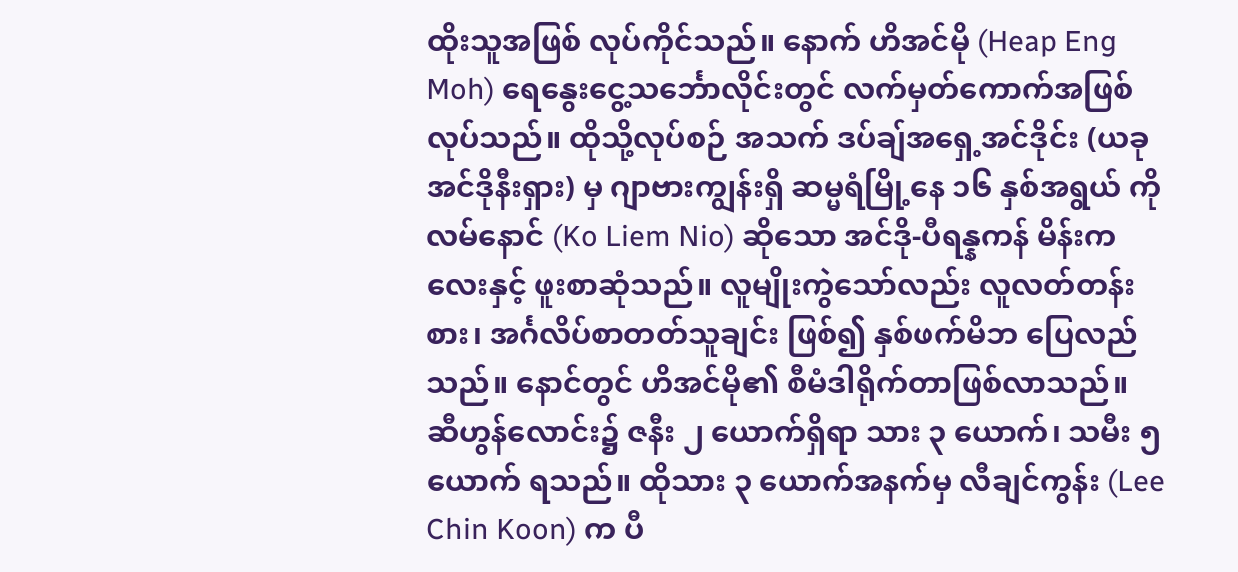ထိုးသူအဖြစ် လုပ်ကိုင်သည်။ နောက် ဟိအင်မို (Heap Eng Moh) ရေနွေးငွေ့သင်္ဘောလိုင်းတွင် လက်မှတ်ကောက်အဖြစ် လုပ်သည်။ ထိုသို့လုပ်စဉ် အသက် ဒပ်ချ်အရှေ့အင်ဒိုင်း (ယခု အင်ဒိုနီးရှား) မှ ဂျာဗားကျွန်းရှိ ဆမ္မရံမြို့နေ ၁၆ နှစ်အရွယ် ကိုလမ်နောင် (Ko Liem Nio) ဆိုသော အင်ဒို-ပီရန္နကန် မိန်းကလေးနှင့် ဖူးစာဆုံသည်။ လူမျိုးကွဲသော်လည်း လူလတ်တန်းစား၊ အင်္ဂလိပ်စာတတ်သူချင်း ဖြစ်၍ နှစ်ဖက်မိဘ ပြေလည်သည်။ နောင်တွင် ဟိအင်မို၏ စီမံဒါရိုက်တာဖြစ်လာသည်။ ဆီဟွန်လောင်း၌ ဇနီး ၂ ယောက်ရှိရာ သား ၃ ယောက်၊ သမီး ၅ ယောက် ရသည်။ ထိုသား ၃ ယောက်အနက်မှ လီချင်ကွန်း (Lee Chin Koon) က ပီ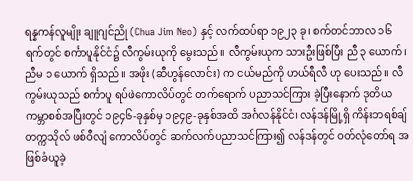ရန္နကန်လူမျိုး ချူဂျင်ညို (Chua Jim Neo) နှင့် လက်ထပ်ရာ ၁၉၂၃ ခု၊ စက်တင်ဘာလ ၁၆ ရက်တွင် စင်္ကာပူနိုင်ငံ၌ လီကွမ်းယုကို မွေးသည်။ လီကွမ်းယုက သားဦးဖြစ်ပြီး ညီ ၃ ယောက်၊ ညီမ ၁ ယောက် ရှိသည်။ အဖိုး (ဆီဟွန်လောင်း) က ငယ်မည်ကို ဟယ်ရီလီ ဟု ပေးသည်။ လီကွမ်းယုသည် စင်္ကာပူ ရပ်ဖဲကောလိပ်တွင် တက်ရောက် ပညာသင်ကြား ခဲ့ပြီးနောက် ဒုတိယ ကမ္ဘာစစ်အပြီးတွင် ၁၉၄၆-ခုနှစ်မှ ၁၉၄၉-ခုနှစ်အထိ အင်္ဂလန်နိုင်ငံ၊ လန်ဒန်မြို့ရှိ ကိန်းဘရစ်ချ် တက္ကသိုလ် ဖစ်ဝီလျံ ကောလိပ်တွင် ဆက်လက်ပညာသင်ကြား၍ လန်ဒန်တွင် ဝတ်လုံတော်ရ အဖြစ်ခံယူခဲ့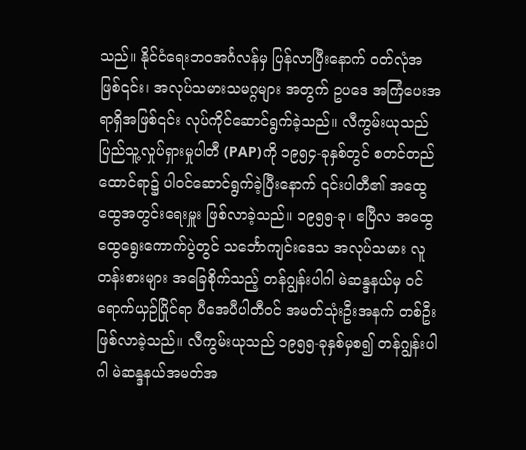သည်။ နိုင်ငံရေးဘဝအင်္ဂလန်မှ ပြန်လာပြီးနောက် ဝတ်လုံအဖြစ်၎င်း၊ အလုပ်သမားသမဂ္ဂများ အတွက် ဥပဒေ အကြံပေးအရာရှိအဖြစ်၎င်း လုပ်ကိုင်ဆောင်ရွက်ခဲ့သည်။ လီကွမ်းယုသည် ပြည်သူ့လှုပ်ရှားမှုပါတီ (PAP)ကို ၁၉၅၄-ခုနှစ်တွင် စတင်တည်ထောင်ရာ၌ ပါဝင်ဆောင်ရွက်ခဲ့ပြီးနောက် ၎င်းပါတီ၏ အထွေထွေအတွင်းရေးမှူး ဖြစ်လာခဲ့သည်။ ၁၉၅၅-ခု၊ ဧပြီလ အထွေထွေရွေးကောက်ပွဲတွင် သင်္ဘောကျင်းဒေသ အလုပ်သမား လူတန်းစားများ အခြေစိုက်သည့် တန်ဂျွန်းပါဂါ မဲဆန္ဒနယ်မှ ဝင်ရောက်ယှဉ်ပြိုင်ရာ ပီအေပီပါတီဝင် အမတ်သုံးဦးအနက် တစ်ဦး ဖြစ်လာခဲ့သည်။ လီကွမ်းယုသည် ၁၉၅၅-ခုနှစ်မှစ၍ တန်ဂျွန်းပါဂါ မဲဆန္ဒနယ်အမတ်အ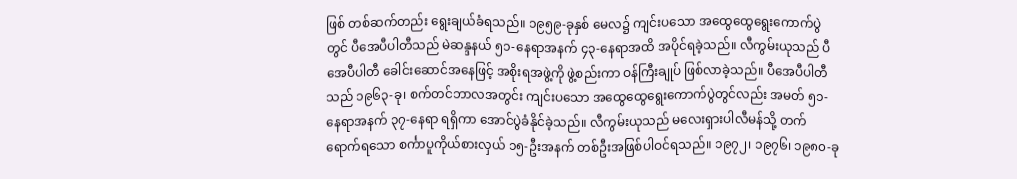ဖြစ် တစ်ဆက်တည်း ရွေးချယ်ခံရသည်။ ၁၉၅၉-ခုနှစ် မေလ၌ ကျင်းပသော အထွေထွေရွေးကောက်ပွဲတွင် ပီအေပီပါတီသည် မဲဆန္ဒနယ် ၅၁-နေရာအနက် ၄၃-နေရာအထိ အပိုင်ရခဲ့သည်။ လီကွမ်းယုသည် ပီအေပီပါတီ ခေါင်းဆောင်အနေဖြင့် အစိုးရအဖွဲ့ကို ဖွဲ့စည်းကာ ဝန်ကြီးချုပ် ဖြစ်လာခဲ့သည်။ ပီအေပီပါတီသည် ၁၉၆၃-ခု၊ စက်တင်ဘာလအတွင်း ကျင်းပသော အထွေထွေရွေးကောက်ပွဲတွင်လည်း အမတ် ၅၁-နေရာအနက် ၃၇-နေရာ ရရှိကာ အောင်ပွဲခံနိုင်ခဲ့သည်။ လီကွမ်းယုသည် မလေးရှားပါလီမန်သို့ တက်ရောက်ရသော စင်္ကာပူကိုယ်စားလှယ် ၁၅-ဦးအနက် တစ်ဦးအဖြစ်ပါဝင်ရသည်။ ၁၉၇၂၊ ၁၉၇၆၊ ၁၉၈၀-ခု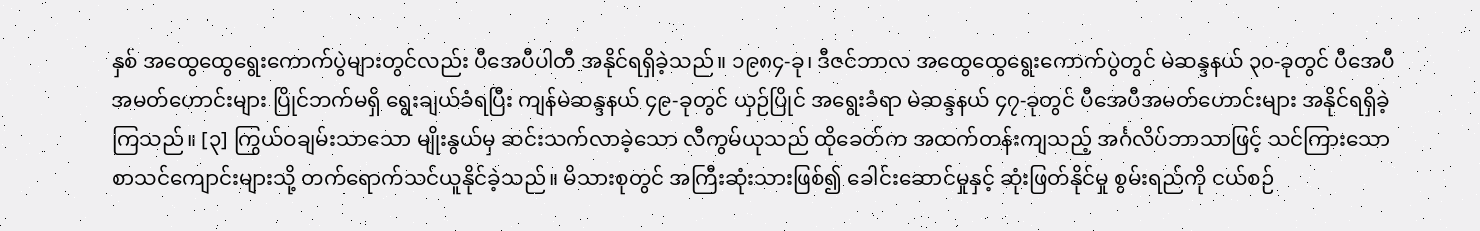နှစ် အထွေထွေရွေးကောက်ပွဲများတွင်လည်း ပီအေပီပါတီ အနိုင်ရရှိခဲ့သည်။ ၁၉၈၄-ခု၊ ဒီဇင်ဘာလ အထွေထွေရွေးကောက်ပွဲတွင် မဲဆန္ဒနယ် ၃၀-ခုတွင် ပီအေပီ အမတ်ဟောင်းများ ပြိုင်ဘက်မရှိ ရွေးချယ်ခံရပြီး ကျန်မဲဆန္ဒနယ် ၄၉-ခုတွင် ယှဉ်ပြိုင် အရွေးခံရာ မဲဆန္ဒနယ် ၄၇-ခုတွင် ပီအေပီအမတ်ဟောင်းများ အနိုင်ရရှိခဲ့ကြသည်။ [၃] ကြွယ်ဝချမ်းသာသော မျိုးနွယ်မှ ဆင်းသက်လာခဲ့သော လီကွမ်ယုသည် ထိုခေတ်က အထက်တန်းကျသည့် အင်္ဂလိပ်ဘာသာဖြင့် သင်ကြားသော စာသင်ကျောင်းများသို့ တက်ရောက်သင်ယူနိုင်ခဲ့သည်။ မိသားစုတွင် အကြီးဆုံးသားဖြစ်၍ ခေါင်းဆောင်မှုနှင့် ဆုံးဖြတ်နိုင်မှု စွမ်းရည်ကို ငယ်စဉ်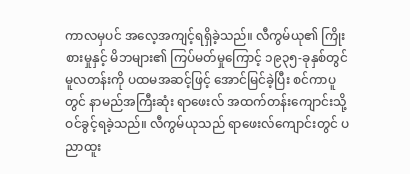ကာလမှပင် အလေ့အကျင့်ရရှိခဲ့သည်။ လီကွမ်ယု၏ ကြိုးစားမှုနှင့် မိဘများ၏ ကြပ်မတ်မှုကြောင့် ၁၉၃၅-ခုနှစ်တွင် မူလတန်းကို ပထမအဆင့်ဖြင့် အောင်မြင်ခဲ့ပြီး စင်ကာပူတွင် နာမည်အကြီးဆုံး ရာဖေးလ် အထက်တန်းကျောင်းသို့ ဝင်ခွင့်ရခဲ့သည်။ လီကွမ်ယုသည် ရာဖေးလ်ကျောင်းတွင် ပညာထူး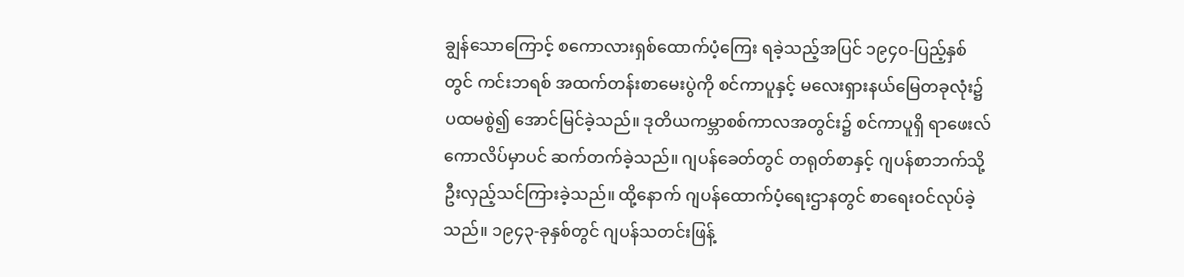ချွန်သောကြောင့် စကောလားရှစ်ထောက်ပံ့ကြေး ရခဲ့သည့်အပြင် ၁၉၄၀-ပြည့်နှစ်တွင် ကင်းဘရစ် အထက်တန်းစာမေးပွဲကို စင်ကာပူနှင့် မလေးရှားနယ်မြေတခုလုံး၌ ပထမစွဲ၍ အောင်မြင်ခဲ့သည်။ ဒုတိယကမ္ဘာစစ်ကာလအတွင်း၌ စင်ကာပူရှိ ရာဖေးလ်ကောလိပ်မှာပင် ဆက်တက်ခဲ့သည်။ ဂျပန်ခေတ်တွင် တရုတ်စာနှင့် ဂျပန်စာဘက်သို့ ဦးလှည့်သင်ကြားခဲ့သည်။ ထို့နောက် ဂျပန်ထောက်ပံ့ရေးဌာနတွင် စာရေးဝင်လုပ်ခဲ့သည်။ ၁၉၄၃-ခုနှစ်တွင် ဂျပန်သတင်းဖြန့်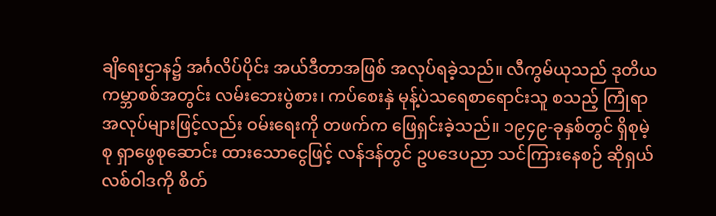ချိရေးဌာန၌ အင်္ဂလိပ်ပိုင်း အယ်ဒီတာအဖြစ် အလုပ်ရခဲ့သည်။ လီကွမ်ယုသည် ဒုတိယကမ္ဘာစစ်အတွင်း လမ်းဘေးပွဲစား၊ ကပ်စေးနှဲ မုန့်ပဲသရေစာရောင်းသူ စသည့် ကြုံရာအလုပ်များဖြင့်လည်း ဝမ်းရေးကို တဖက်က ဖြေရှင်းခဲ့သည်။ ၁၉၄၉-ခုနှစ်တွင် ရှိစုမဲ့စု ရှာဖွေစုဆောင်း ထားသောငွေဖြင့် လန်ဒန်တွင် ဥပဒေပညာ သင်ကြားနေစဉ် ဆိုရှယ်လစ်ဝါဒကို စိတ်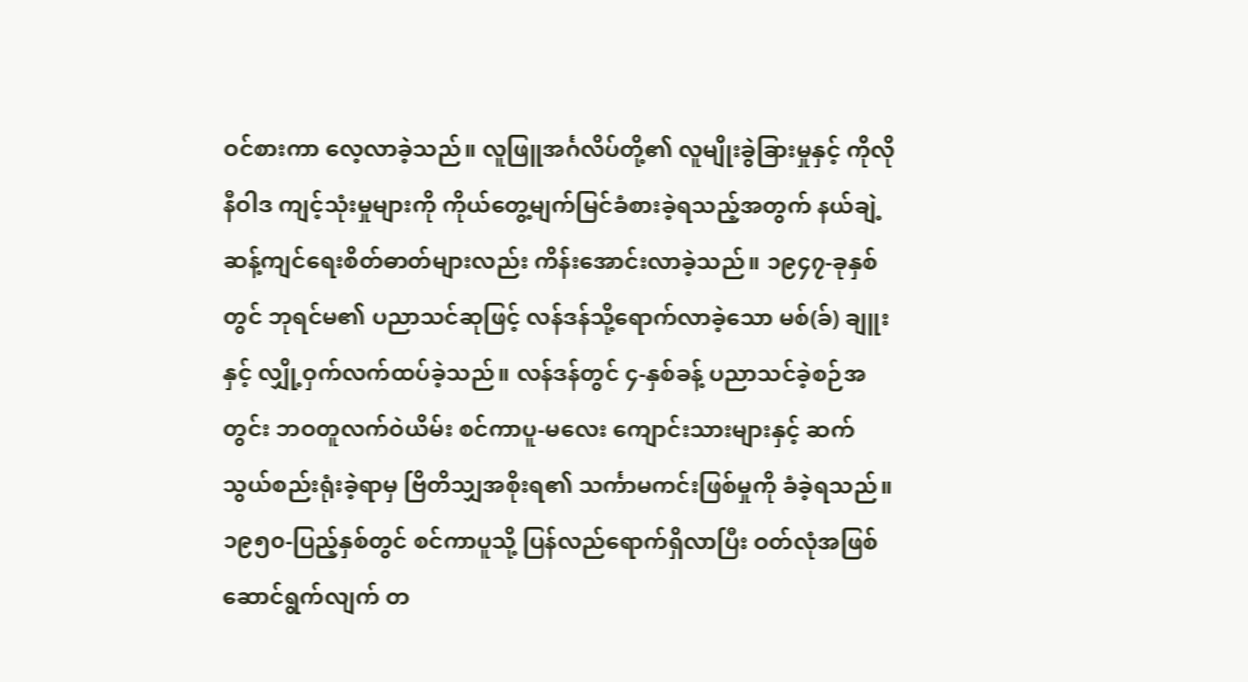ဝင်စားကာ လေ့လာခဲ့သည်။ လူဖြူအင်္ဂလိပ်တို့၏ လူမျိုးခွဲခြားမှုနှင့် ကိုလိုနီဝါဒ ကျင့်သုံးမှုများကို ကိုယ်တွေ့မျက်မြင်ခံစားခဲ့ရသည့်အတွက် နယ်ချဲ့ဆန့်ကျင်ရေးစိတ်ဓာတ်များလည်း ကိန်းအောင်းလာခဲ့သည်။ ၁၉၄၇-ခုနှစ်တွင် ဘုရင်မ၏ ပညာသင်ဆုဖြင့် လန်ဒန်သို့ရောက်လာခဲ့သော မစ်(ခ်) ချူးနှင့် လျှို့ဝှက်လက်ထပ်ခဲ့သည်။ လန်ဒန်တွင် ၄-နှစ်ခန့် ပညာသင်ခဲ့စဉ်အတွင်း ဘဝတူလက်ဝဲယိမ်း စင်ကာပူ-မလေး ကျောင်းသားများနှင့် ဆက်သွယ်စည်းရုံးခဲ့ရာမှ ဗြိတိသျှအစိုးရ၏ သင်္ကာမကင်းဖြစ်မှုကို ခံခဲ့ရသည်။ ၁၉၅၀-ပြည့်နှစ်တွင် စင်ကာပူသို့ ပြန်လည်ရောက်ရှိလာပြီး ဝတ်လုံအဖြစ် ဆောင်ရွက်လျက် တ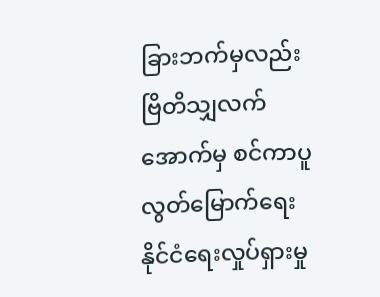ခြားဘက်မှလည်း ဗြိတိသျှလက်အောက်မှ စင်ကာပူ လွတ်မြောက်ရေး နိုင်ငံရေးလှုပ်ရှားမှု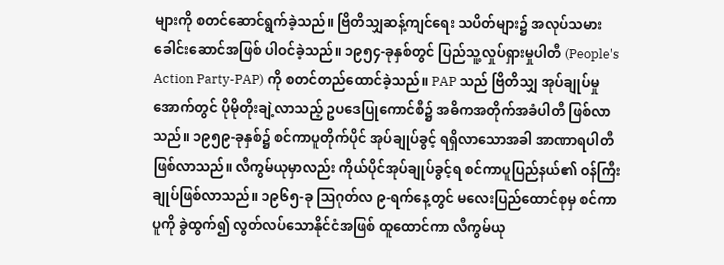များကို စတင်ဆောင်ရွက်ခဲ့သည်။ ဗြိတိသျှဆန့်ကျင်ရေး သပိတ်များ၌ အလုပ်သမားခေါင်းဆောင်အဖြစ် ပါဝင်ခဲ့သည်။ ၁၉၅၄-ခုနှစ်တွင် ပြည်သူ့လှုပ်ရှားမှုပါတီ (People's Action Party-PAP) ကို စတင်တည်ထောင်ခဲ့သည်။ PAP သည် ဗြိတိသျှ အုပ်ချုပ်မှုအောက်တွင် ပိုမိုတိုးချဲ့လာသည့် ဥပဒေပြုကောင်စီ၌ အဓိကအတိုက်အခံပါတီ ဖြစ်လာသည်။ ၁၉၅၉-ခုနှစ်၌ စင်ကာပူတိုက်ပိုင် အုပ်ချုပ်ခွင့် ရရှိလာသောအခါ အာဏာရပါတီ ဖြစ်လာသည်။ လီကွမ်ယုမှာလည်း ကိုယ်ပိုင်အုပ်ချုပ်ခွင့်ရ စင်ကာပူပြည်နယ်၏ ဝန်ကြီးချုပ်ဖြစ်လာသည်။ ၁၉၆၅-ခု ဩဂုတ်လ ၉-ရက်နေ့တွင် မလေးပြည်ထောင်စုမှ စင်ကာပူကို ခွဲထွက်၍ လွတ်လပ်သောနိုင်ငံအဖြစ် ထူထောင်ကာ လီကွမ်ယု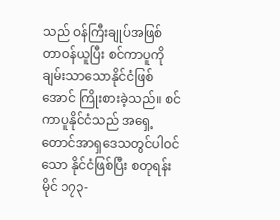သည် ဝန်ကြီးချုပ်အဖြစ် တာဝန်ယူပြီး စင်ကာပူကို ချမ်းသာသောနိုင်ငံဖြစ်အောင် ကြိုးစားခဲ့သည်။ စင်ကာပူနိုင်ငံသည် အရှေ့တောင်အာရှဒေသတွင်ပါဝင်သော နိုင်ငံဖြစ်ပြီး စတုရန်းမိုင် ၁၇၃-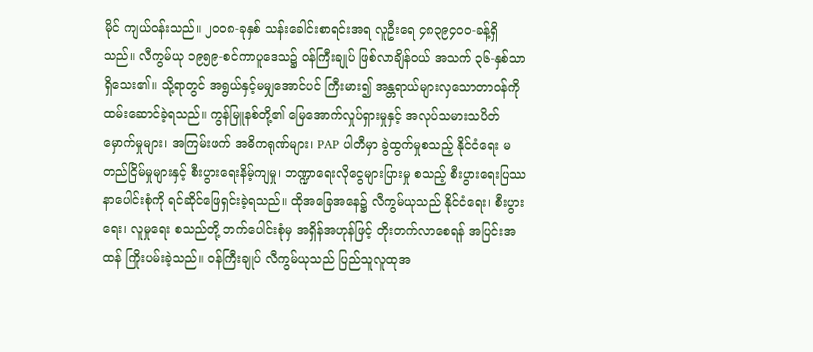မိုင် ကျယ်ဝန်းသည်။ ၂၀၀၈-ခုနှစ် သန်းခေါင်းစာရင်းအရ လူဦးရေ ၄၈၃၉၄၀၀-ခန့်ရှိသည်။ လီကွမ်ယု ၁၉၅၉-စင်ကာပူဒေသ၌ ဝန်ကြီးချုပ် ဖြစ်လာချိန်ဝယ် အသက် ၃၆-နှစ်သာ ရှိသေး၏။ သို့ရာတွင် အရွယ်နှင့်မမျှအောင်ပင် ကြီးမား၍ အန္တရာယ်များလှသောတာဝန်ကို ထမ်းဆောင်ခဲ့ရသည်။ ကွန်မြူနစ်တို့၏ မြေအောက်လှုပ်ရှားမှုနှင့် အလုပ်သမားသပိတ်မှောက်မှုများ၊ အကြမ်းဖက် အဓိကရုဏ်များ၊ PAP ပါတီမှာ ခွဲထွက်မှုစသည့် နိုင်ငံရေး မတည်ငြိမ်မှုများနှင့် စီးပွားရေးနိမ့်ကျမှု၊ ဘဏ္ဍာရေးလိုငွေများပြားမှု စသည့် စီးပွားရေးပြဿနာပေါင်းစုံကို ရင်ဆိုင်ဖြေရှင်းခဲ့ရသည်။ ထိုအခြေအနေ၌ လီကွမ်ယုသည် နိုင်ငံရေး၊ စီးပွားရေး၊ လူမှုရေး စသည်တို့ ဘက်ပေါင်းစုံမှ အရှိန်အဟုန်ဖြင့် တိုးတက်လာစေရန် အပြင်းအထန် ကြိုးပမ်းခဲ့သည်။ ဝန်ကြီးချုပ် လီကွမ်ယုသည် ပြည်သူလူထုအ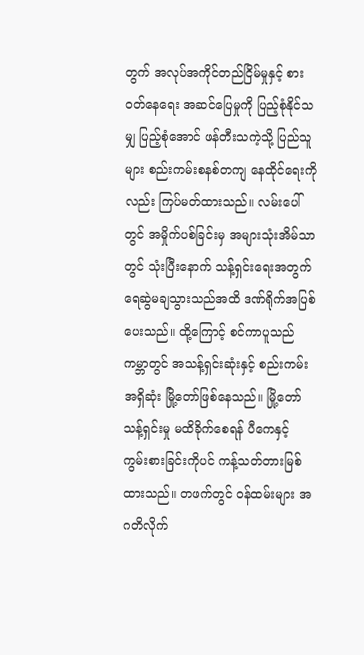တွက် အလုပ်အကိုင်တည်ငြိမ်မှုနှင့် စားဝတ်နေရေး အဆင်ပြေမှုကို ပြည့်စုံနိုင်သမျှ ပြည့်စုံအောင် ဖန်တီးသကဲ့သို့ ပြည်သူများ စည်းကမ်းစနစ်တကျ နေထိုင်ရေးကိုလည်း ကြပ်မတ်ထားသည်။ လမ်းပေါ်တွင် အမှိုက်ပစ်ခြင်းမှ အများသုံးအိမ်သာတွင် သုံးပြီးနောက် သန့်ရှင်းရေးအတွက် ရေဆွဲမချသွားသည်အထိ ဒဏ်ရိုက်အပြစ်ပေးသည်။ ထို့ကြောင့် စင်ကာပူသည် ကမ္ဘာတွင် အသန့်ရှင်းဆုံးနှင့် စည်းကမ်းအရှိဆုံး မြို့တော်ဖြစ်နေသည်။ မြို့တော်သန့်ရှင်းမှု မထိခိုက်စေရန် ပီကေနှင့် ကွမ်းစားခြင်းကိုပင် ကန့်သတ်တားမြစ်ထားသည်။ တဖက်တွင် ဝန်ထမ်းများ အဂတိလိုက်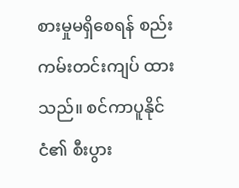စားမှုမရှိစေရန် စည်းကမ်းတင်းကျပ် ထားသည်။ စင်ကာပူနိုင်ငံ၏ စီးပွား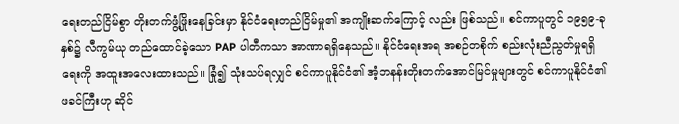ရေးတည်ငြိမ်စွာ တိုးတက်ဖွံ့ဖြိုးနေခြင်းမှာ နိုင်ငံရေးတည်ငြိမ်မှု၏ အကျိုးဆက်ကြောင့် လည်း ဖြစ်သည်။ စင်ကာပူတွင် ၁၉၅၉-ခုနှစ်၌ လီကွမ်ယု တည်ထောင်ခဲ့သော PAP ပါတီကသာ အာဏာရရှိနေသည်။ နိုင်ငံရေးအရ အစဉ်တစိုက် စည်းလုံးညီညွတ်မှုရရှိရေးကို အထူးအလေးထားသည်။ ခြုံ၍ သုံးသပ်ရလျှင် စင်ကာပူနိုင်ငံ၏ အံ့ဘနန်းတိုးတက်အောင်မြင်မှုများတွင် စင်ကာပူနိုင်ငံ၏ ဖခင်ကြီးဟု ဆိုင်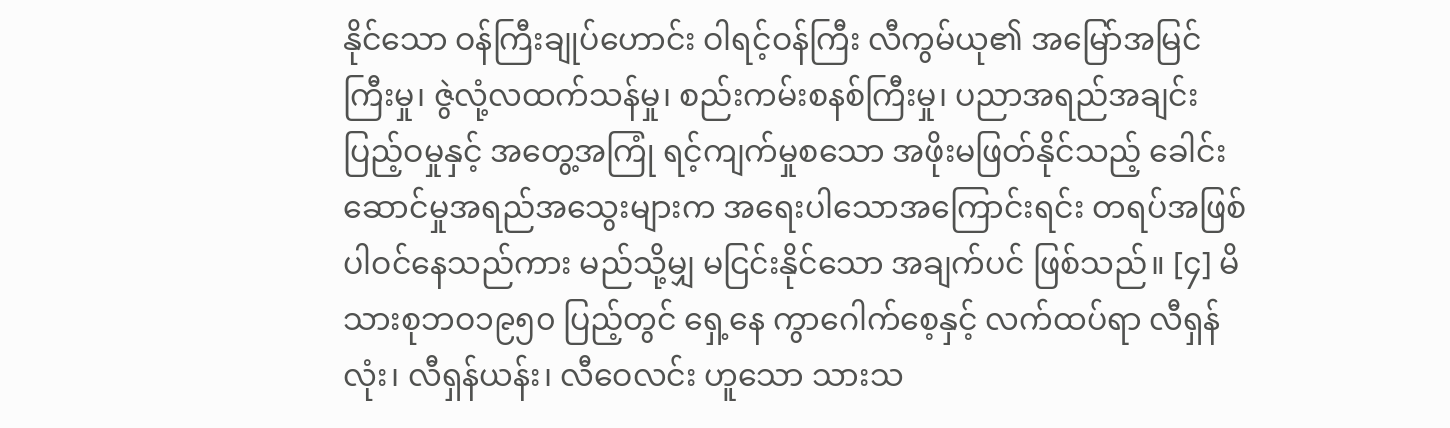နိုင်သော ဝန်ကြီးချုပ်ဟောင်း ဝါရင့်ဝန်ကြီး လီကွမ်ယု၏ အမြော်အမြင် ကြီးမှု၊ ဇွဲလုံ့လထက်သန်မှု၊ စည်းကမ်းစနစ်ကြီးမှု၊ ပညာအရည်အချင်း ပြည့်ဝမှုနှင့် အတွေ့အကြုံ ရင့်ကျက်မှုစသော အဖိုးမဖြတ်နိုင်သည့် ခေါင်းဆောင်မှုအရည်အသွေးများက အရေးပါသောအကြောင်းရင်း တရပ်အဖြစ် ပါဝင်နေသည်ကား မည်သို့မျှ မငြင်းနိုင်သော အချက်ပင် ဖြစ်သည်။ [၄] မိသားစုဘဝ၁၉၅၀ ပြည့်တွင် ရှေ့နေ ကွာဂေါက်စေ့နှင့် လက်ထပ်ရာ လီရှန်လုံး၊ လီရှန်ယန်း၊ လီဝေလင်း ဟူသော သားသ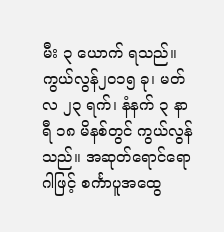မီး ၃ ယောက် ရသည်။ ကွယ်လွန်၂၀၁၅ ခု၊ မတ်လ ၂၃ ရက်၊ နံနက် ၃ နာရီ ၁၈ မိနစ်တွင် ကွယ်လွန်သည်။ အဆုတ်ရောင်ရောဂါဖြင့် စင်္ကာပူအထွေ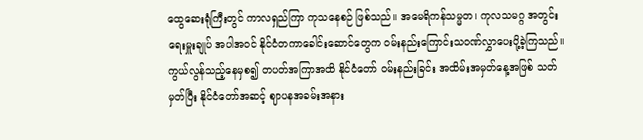ထွေဆေးရုံကြီးတွင် ကာလရှည်ကြာ ကုသနေစဉ် ဖြစ်သည်။ အမေရိကန်သမ္မတ၊ ကုလသမဂ္ဂ အတွင်းရေးမှူးချုပ် အပါအဝင် နိုင်ငံတကာခေါင်းဆောင်တွေက ဝမ်းနည်းကြောင်းသဝဏ်လွှာပေးပို့ခဲ့ကြသည်။ ကွယ်လွန်သည့်နေမှစ၍ တပတ်အကြာအထိ နိုင်ငံတော် ဝမ်းနည်းခြင်း အထိမ်းအမှတ်နေ့အဖြစ် သတ်မှတ်ပြီး နိုင်ငံတော်အဆင့် ဈာပနအခမ်းအနား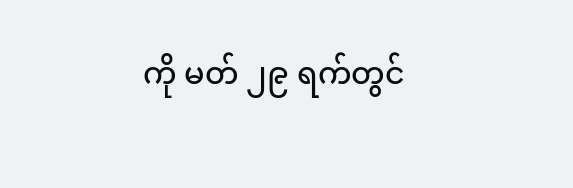ကို မတ် ၂၉ ရက်တွင်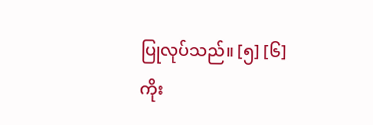ပြုလုပ်သည်။ [၅] [၆] ကိုး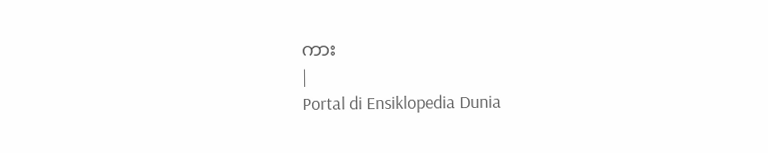ကား
|
Portal di Ensiklopedia Dunia